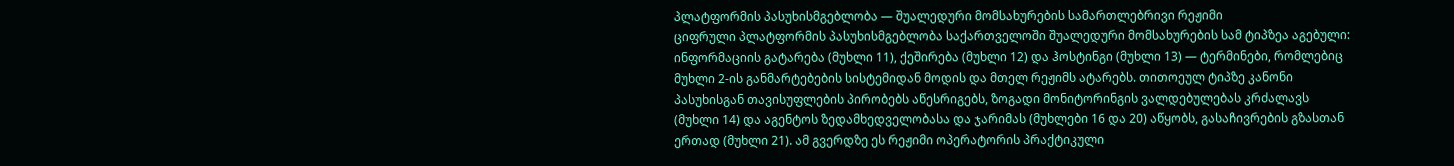პლატფორმის პასუხისმგებლობა — შუალედური მომსახურების სამართლებრივი რეჟიმი
ციფრული პლატფორმის პასუხისმგებლობა საქართველოში შუალედური მომსახურების სამ ტიპზეა აგებული: ინფორმაციის გატარება (მუხლი 11), ქეშირება (მუხლი 12) და ჰოსტინგი (მუხლი 13) — ტერმინები, რომლებიც მუხლი 2-ის განმარტებების სისტემიდან მოდის და მთელ რეჟიმს ატარებს. თითოეულ ტიპზე კანონი პასუხისგან თავისუფლების პირობებს აწესრიგებს, ზოგადი მონიტორინგის ვალდებულებას კრძალავს (მუხლი 14) და აგენტოს ზედამხედველობასა და ჯარიმას (მუხლები 16 და 20) აწყობს, გასაჩივრების გზასთან ერთად (მუხლი 21). ამ გვერდზე ეს რეჟიმი ოპერატორის პრაქტიკული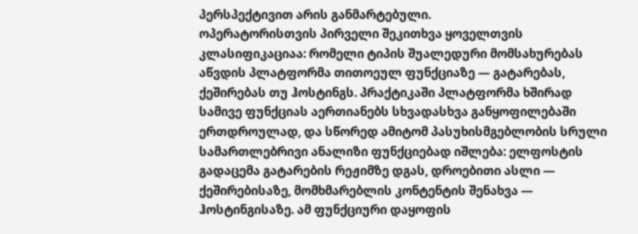პერსპექტივით არის განმარტებული.
ოპერატორისთვის პირველი შეკითხვა ყოველთვის კლასიფიკაციაა: რომელი ტიპის შუალედური მომსახურებას აწვდის პლატფორმა თითოეულ ფუნქციაზე — გატარებას, ქეშირებას თუ ჰოსტინგს. პრაქტიკაში პლატფორმა ხშირად სამივე ფუნქციას აერთიანებს სხვადასხვა განყოფილებაში ერთდროულად, და სწორედ ამიტომ პასუხისმგებლობის სრული სამართლებრივი ანალიზი ფუნქციებად იშლება: ელფოსტის გადაცემა გატარების რეჟიმზე დგას, დროებითი ასლი — ქეშირებისაზე, მომხმარებლის კონტენტის შენახვა — ჰოსტინგისაზე. ამ ფუნქციური დაყოფის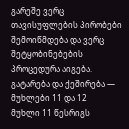გარეშე ვერც თავისუფლების პირობები შემოიწმდება და ვერც შეტყობინებების პროცედურა აიგება.
გატარება და ქეშირება — მუხლები 11 და 12
მუხლი 11 წესრიგს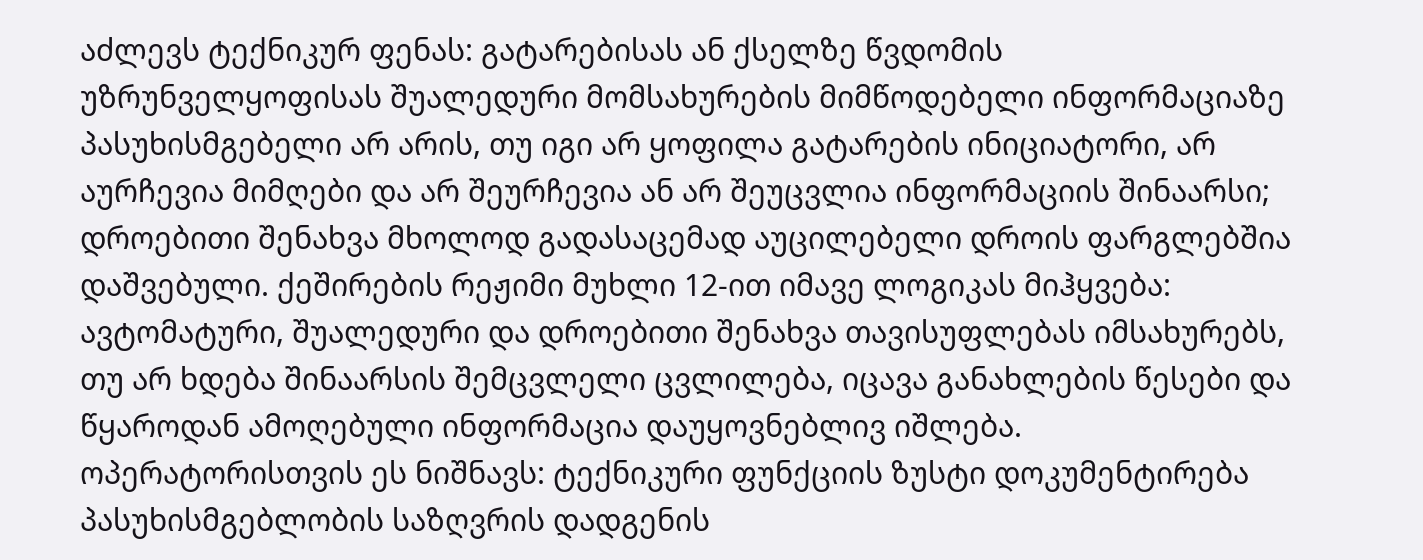აძლევს ტექნიკურ ფენას: გატარებისას ან ქსელზე წვდომის უზრუნველყოფისას შუალედური მომსახურების მიმწოდებელი ინფორმაციაზე პასუხისმგებელი არ არის, თუ იგი არ ყოფილა გატარების ინიციატორი, არ აურჩევია მიმღები და არ შეურჩევია ან არ შეუცვლია ინფორმაციის შინაარსი; დროებითი შენახვა მხოლოდ გადასაცემად აუცილებელი დროის ფარგლებშია დაშვებული. ქეშირების რეჟიმი მუხლი 12-ით იმავე ლოგიკას მიჰყვება: ავტომატური, შუალედური და დროებითი შენახვა თავისუფლებას იმსახურებს, თუ არ ხდება შინაარსის შემცვლელი ცვლილება, იცავა განახლების წესები და წყაროდან ამოღებული ინფორმაცია დაუყოვნებლივ იშლება. ოპერატორისთვის ეს ნიშნავს: ტექნიკური ფუნქციის ზუსტი დოკუმენტირება პასუხისმგებლობის საზღვრის დადგენის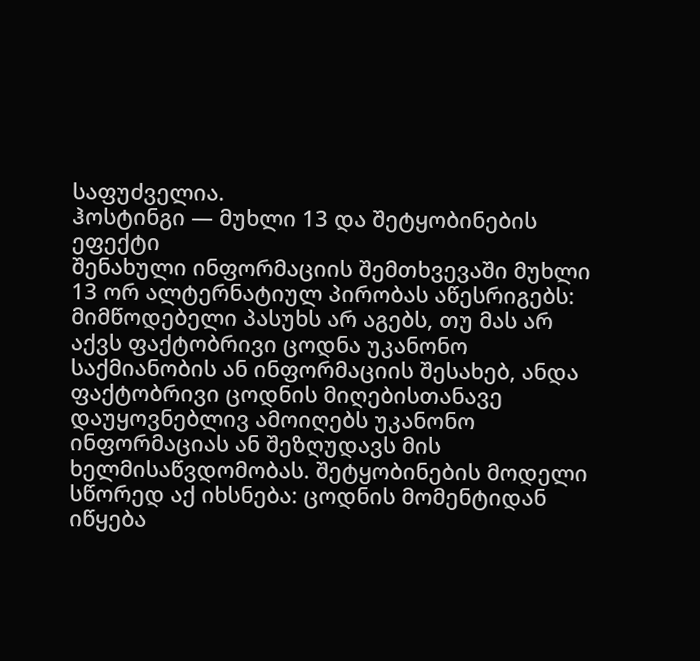საფუძველია.
ჰოსტინგი — მუხლი 13 და შეტყობინების ეფექტი
შენახული ინფორმაციის შემთხვევაში მუხლი 13 ორ ალტერნატიულ პირობას აწესრიგებს: მიმწოდებელი პასუხს არ აგებს, თუ მას არ აქვს ფაქტობრივი ცოდნა უკანონო საქმიანობის ან ინფორმაციის შესახებ, ანდა ფაქტობრივი ცოდნის მიღებისთანავე დაუყოვნებლივ ამოიღებს უკანონო ინფორმაციას ან შეზღუდავს მის ხელმისაწვდომობას. შეტყობინების მოდელი სწორედ აქ იხსნება: ცოდნის მომენტიდან იწყება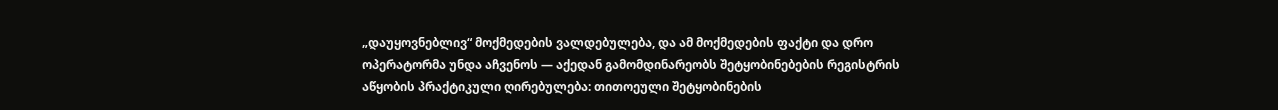„დაუყოვნებლივ“ მოქმედების ვალდებულება, და ამ მოქმედების ფაქტი და დრო ოპერატორმა უნდა აჩვენოს — აქედან გამომდინარეობს შეტყობინებების რეგისტრის აწყობის პრაქტიკული ღირებულება: თითოეული შეტყობინების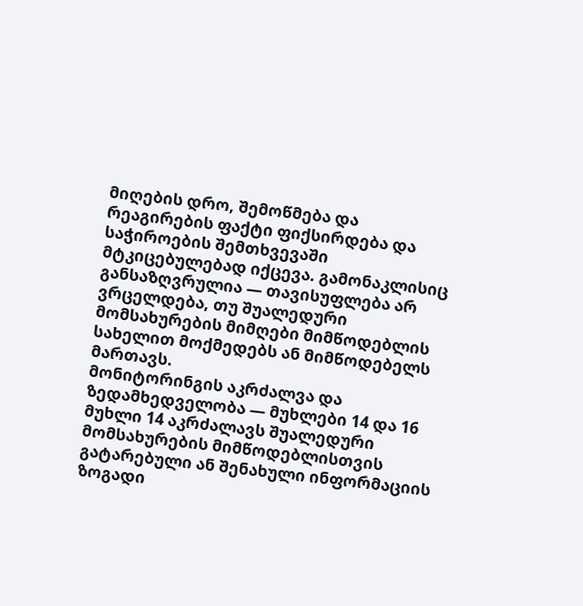მიღების დრო, შემოწმება და რეაგირების ფაქტი ფიქსირდება და საჭიროების შემთხვევაში მტკიცებულებად იქცევა. გამონაკლისიც განსაზღვრულია — თავისუფლება არ ვრცელდება, თუ შუალედური მომსახურების მიმღები მიმწოდებლის სახელით მოქმედებს ან მიმწოდებელს მართავს.
მონიტორინგის აკრძალვა და ზედამხედველობა — მუხლები 14 და 16
მუხლი 14 აკრძალავს შუალედური მომსახურების მიმწოდებლისთვის გატარებული ან შენახული ინფორმაციის ზოგადი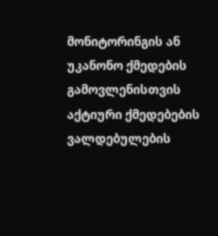მონიტორინგის ან უკანონო ქმედების გამოვლენისთვის აქტიური ქმედებების ვალდებულების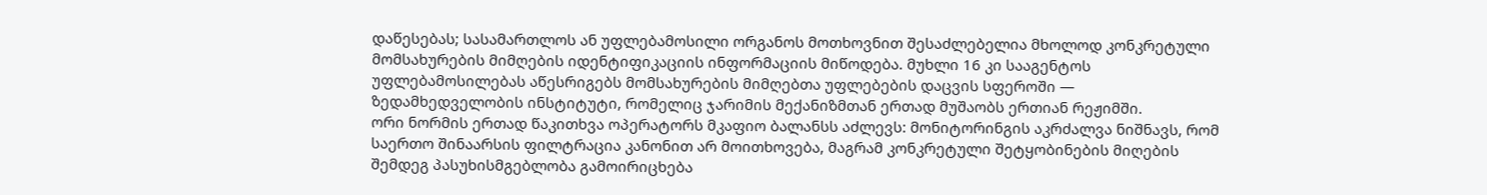დაწესებას; სასამართლოს ან უფლებამოსილი ორგანოს მოთხოვნით შესაძლებელია მხოლოდ კონკრეტული მომსახურების მიმღების იდენტიფიკაციის ინფორმაციის მიწოდება. მუხლი 16 კი სააგენტოს უფლებამოსილებას აწესრიგებს მომსახურების მიმღებთა უფლებების დაცვის სფეროში — ზედამხედველობის ინსტიტუტი, რომელიც ჯარიმის მექანიზმთან ერთად მუშაობს ერთიან რეჟიმში.
ორი ნორმის ერთად წაკითხვა ოპერატორს მკაფიო ბალანსს აძლევს: მონიტორინგის აკრძალვა ნიშნავს, რომ საერთო შინაარსის ფილტრაცია კანონით არ მოითხოვება, მაგრამ კონკრეტული შეტყობინების მიღების შემდეგ პასუხისმგებლობა გამოირიცხება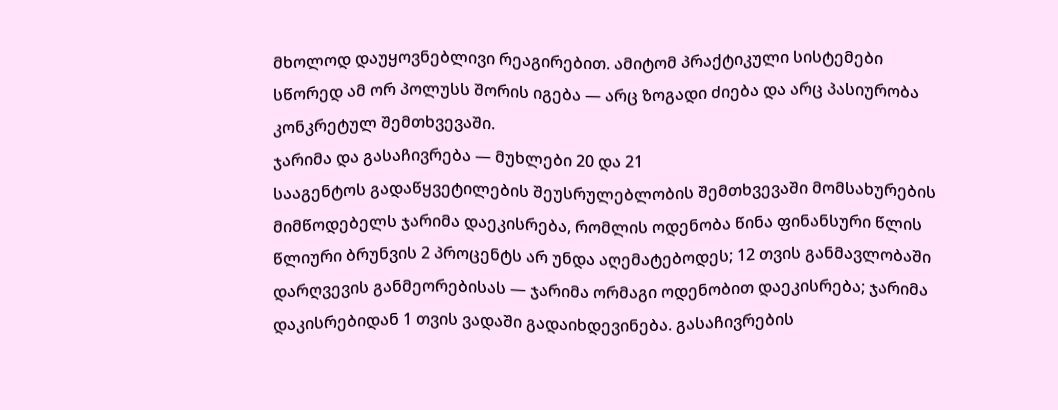მხოლოდ დაუყოვნებლივი რეაგირებით. ამიტომ პრაქტიკული სისტემები სწორედ ამ ორ პოლუსს შორის იგება — არც ზოგადი ძიება და არც პასიურობა კონკრეტულ შემთხვევაში.
ჯარიმა და გასაჩივრება — მუხლები 20 და 21
სააგენტოს გადაწყვეტილების შეუსრულებლობის შემთხვევაში მომსახურების მიმწოდებელს ჯარიმა დაეკისრება, რომლის ოდენობა წინა ფინანსური წლის წლიური ბრუნვის 2 პროცენტს არ უნდა აღემატებოდეს; 12 თვის განმავლობაში დარღვევის განმეორებისას — ჯარიმა ორმაგი ოდენობით დაეკისრება; ჯარიმა დაკისრებიდან 1 თვის ვადაში გადაიხდევინება. გასაჩივრების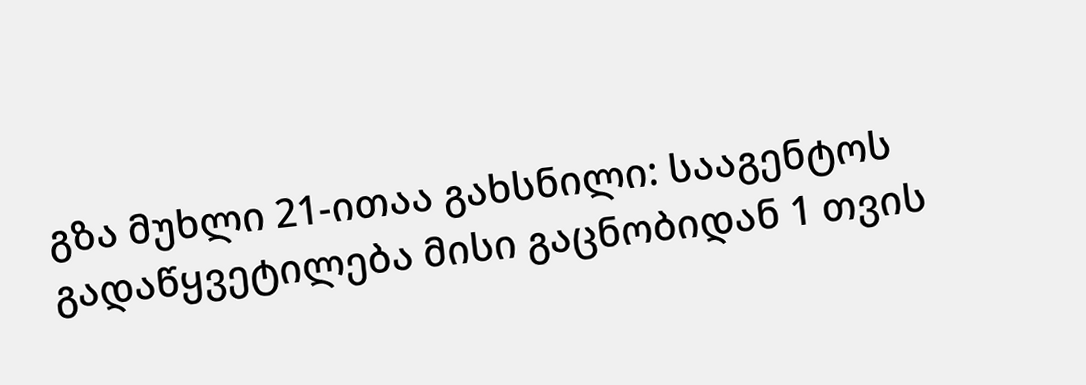გზა მუხლი 21-ითაა გახსნილი: სააგენტოს გადაწყვეტილება მისი გაცნობიდან 1 თვის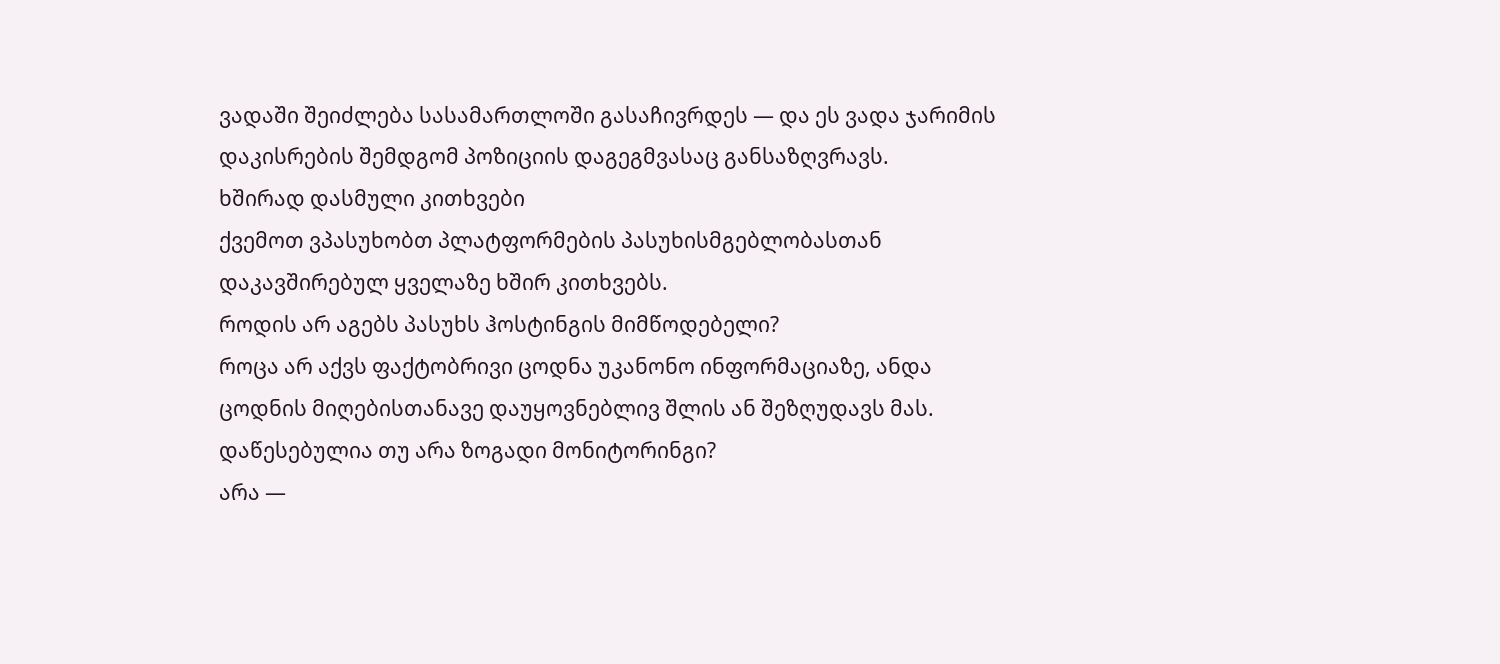ვადაში შეიძლება სასამართლოში გასაჩივრდეს — და ეს ვადა ჯარიმის დაკისრების შემდგომ პოზიციის დაგეგმვასაც განსაზღვრავს.
ხშირად დასმული კითხვები
ქვემოთ ვპასუხობთ პლატფორმების პასუხისმგებლობასთან დაკავშირებულ ყველაზე ხშირ კითხვებს.
როდის არ აგებს პასუხს ჰოსტინგის მიმწოდებელი?
როცა არ აქვს ფაქტობრივი ცოდნა უკანონო ინფორმაციაზე, ანდა ცოდნის მიღებისთანავე დაუყოვნებლივ შლის ან შეზღუდავს მას.
დაწესებულია თუ არა ზოგადი მონიტორინგი?
არა —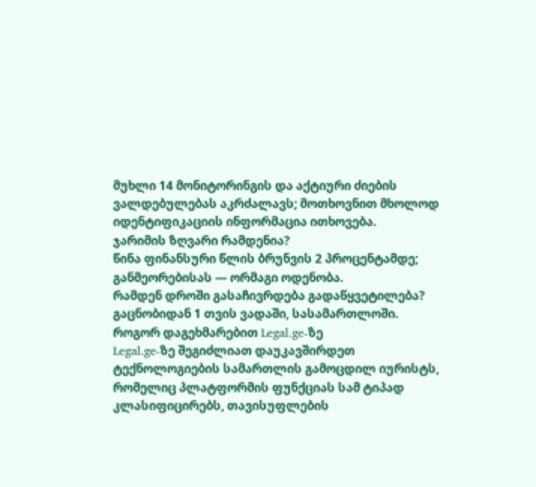მუხლი 14 მონიტორინგის და აქტიური ძიების ვალდებულებას აკრძალავს; მოთხოვნით მხოლოდ იდენტიფიკაციის ინფორმაცია ითხოვება.
ჯარიმის ზღვარი რამდენია?
წინა ფინანსური წლის ბრუნვის 2 პროცენტამდე; განმეორებისას — ორმაგი ოდენობა.
რამდენ დროში გასაჩივრდება გადაწყვეტილება?
გაცნობიდან 1 თვის ვადაში, სასამართლოში.
როგორ დაგეხმარებით Legal.ge-ზე
Legal.ge-ზე შეგიძლიათ დაუკავშირდეთ ტექნოლოგიების სამართლის გამოცდილ იურისტს, რომელიც პლატფორმის ფუნქციას სამ ტიპად კლასიფიცირებს, თავისუფლების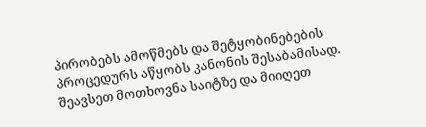პირობებს ამოწმებს და შეტყობინებების პროცედურს აწყობს კანონის შესაბამისად. შეავსეთ მოთხოვნა საიტზე და მიიღეთ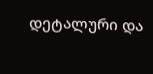დეტალური და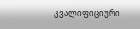კვალიფიციური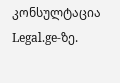კონსულტაცია Legal.ge-ზე.